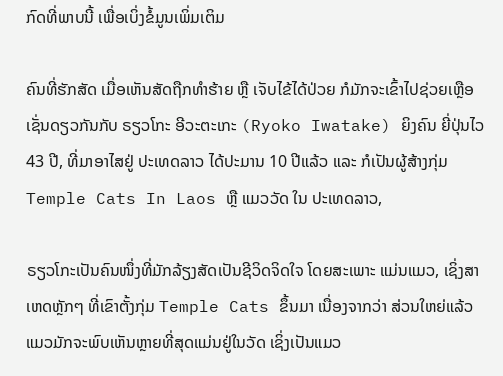ກົດທີ່ພາບນີ້ ເພື່ອເບິ່ງຂໍ້ມູນເພິ່ມເຕິມ

ຄົນທີ່ຮັກສັດ ເມື່ອເຫັນສັດຖືກທຳຮ້າຍ ຫຼື ເຈັບໄຂ້ໄດ້ປ່ວຍ ກໍມັກຈະເຂົ້າໄປຊ່ວຍເຫຼືອ ເຊັ່ນດຽວກັນກັບ ຣຽວໂກະ ອີວະຕະເກະ (Ryoko Iwatake) ຍິງຄົນ ຍີ່ປຸ່ນໄວ 43 ປີ, ທີ່ມາອາໄສຢູ່ ປະເທດລາວ ໄດ້ປະມານ 10 ປີແລ້ວ ແລະ ກໍເປັນຜູ້ສ້າງກຸ່ມ Temple Cats In Laos ຫຼື ແມວວັດ ໃນ ປະເທດລາວ,

ຣຽວໂກະເປັນຄົນໜຶ່ງທີ່ມັກລ້ຽງສັດເປັນຊີວິດຈິດໃຈ ໂດຍສະເພາະ ແມ່ນແມວ, ເຊິ່ງສາເຫດຫຼັກໆ ທີ່ເຂົາຕັ້ງກຸ່ມ Temple Cats ຂຶ້ນມາ ເນື່ອງຈາກວ່າ ສ່ວນໃຫຍ່ແລ້ວແມວມັກຈະພົບເຫັນຫຼາຍທີ່ສຸດແມ່ນຢູ່ໃນວັດ ເຊິ່ງເປັນແມວ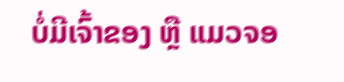ບໍ່ມີເຈົ້າຂອງ ຫຼື ແມວຈອ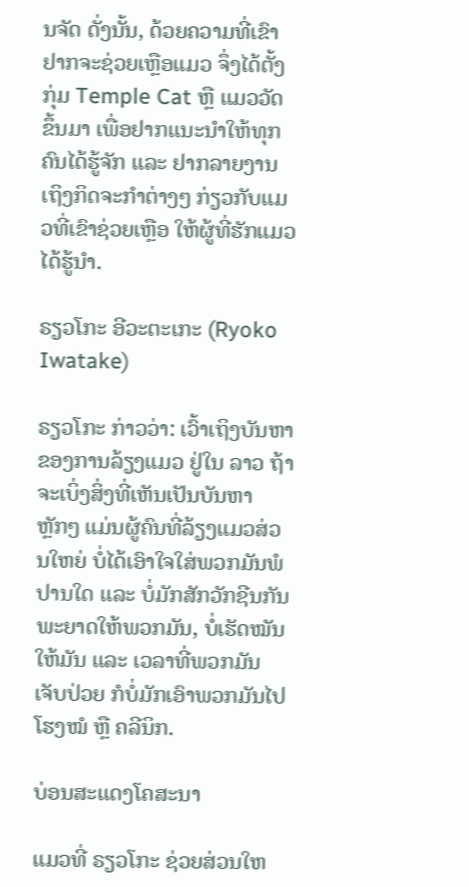ນຈັດ ດັ່ງນັ້ນ, ດ້ວຍຄວາມທີ່ເຂົາຢາກຈະຊ່ວຍເຫຼືອແມວ ຈຶ່ງໄດ້ຕັ້ງກຸ່ມ Temple Cat ຫຼື ແມວວັດ ຂຶ້ນມາ ເພື່ອຢາກແນະນຳໃຫ້ທຸກຄົນໄດ້ຮູ້ຈັກ ແລະ ຢາກລາຍງານເຖິງກິດຈະກໍາຕ່າງໆ ກ່ຽວກັບແມວທີ່ເຂົາຊ່ວຍເຫຼືອ ໃຫ້ຜູ້ທີ່ຮັກແມວໄດ້ຮູ້ນຳ.

ຣຽວໂກະ ອີວະຕະເກະ (Ryoko Iwatake)

ຣຽວໂກະ ກ່າວວ່າ: ເວົ້າເຖິງບັນຫາຂອງການລ້ຽງແມວ ຢູ່ໃນ ລາວ ຖ້າຈະເບິ່ງສິ່ງທີ່ເຫັນເປັນບັນຫາຫຼັກໆ ແມ່ນຜູ້ຄົນທີ່ລ້ຽງແມວສ່ວນໃຫຍ່ ບໍ່ໄດ້ເອົາໃຈໃສ່ພວກມັນພໍປານໃດ ແລະ ບໍ່ມັກສັກວັກຊີນກັນພະຍາດໃຫ້ພວກມັນ, ບໍ່ເຮັດໝັນໃຫ້ມັນ ແລະ ເວລາທີ່ພວກມັນເຈັບປ່ວຍ ກໍບໍ່ມັກເອົາພວກມັນໄປໂຮງໝໍ ຫຼື ຄລີນິກ.

ບ່ອນສະແດງໂຄສະນາ

ແມວທີ່ ຣຽວໂກະ ຊ່ວຍສ່ວນໃຫ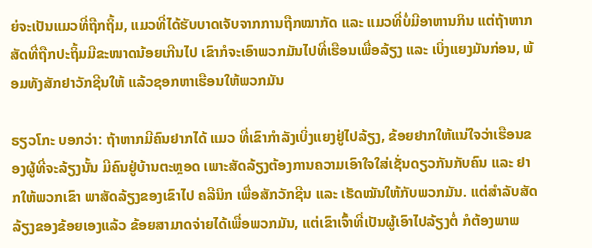ຍ່ຈະເປັນແມວທີ່ຖືກຖິ້ມ, ແມວທີ່ໄດ້ຮັບບາດເຈັບຈາກການຖືກໝາກັດ ແລະ ແມວທີ່ບໍ່ມີອາຫານກິນ ແຕ່ຖ້າຫາກສັດທີ່ຖືກປະຖິ້ມມີຂະໜາດນ້ອຍເກີນໄປ ເຂົາກໍຈະເອົາພວກມັນໄປທີ່ເຮືອນເພື່ອລ້ຽງ ແລະ ເບິ່ງແຍງມັນກ່ອນ, ພ້ອມທັງສັກຢາວັກຊີນໃຫ້ ແລ້ວຊອກຫາເຮືອນໃຫ້ພວກມັນ

ຣຽວໂກະ ບອກວ່າ: ຖ້າຫາກມີຄົນຢາກໄດ້ ແມວ ທີ່ເຂົາກຳລັງເບິ່ງແຍງຢູ່ໄປລ້ຽງ, ຂ້ອຍຢາກໃຫ້ແນ່ໃຈວ່າເຮືອນຂອງຜູ້ທີ່ຈະລ້ຽງນັ້ນ ມີຄົນຢູ່ບ້ານຕະຫຼອດ ເພາະສັດລ້ຽງຕ້ອງການຄວາມເອົາໃຈໃສ່ເຊັ່ນດຽວກັນກັບຄົນ ແລະ ຢາກໃຫ້ພວກເຂົາ ພາສັດລ້ຽງຂອງເຂົາໄປ ຄລີນິກ ເພື່ອສັກວັກຊີນ ແລະ ເຮັດໝັນໃຫ້ກັບພວກມັນ. ແຕ່ສຳລັບສັດລ້ຽງຂອງຂ້ອຍເອງແລ້ວ ຂ້ອຍສາມາດຈ່າຍໄດ້ເພື່ອພວກມັນ, ແຕ່ເຂົາເຈົ້າທີ່ເປັນຜູ້ເອົາໄປລ້ຽງຕໍ່ ກໍຕ້ອງພາພ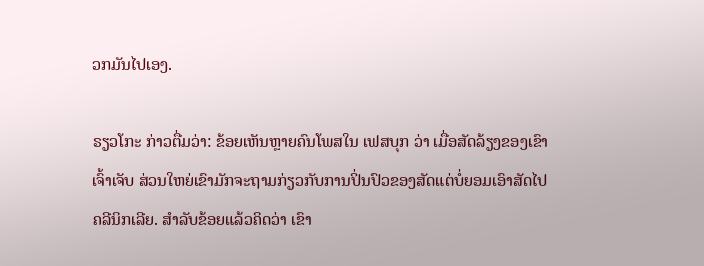ວກມັນໄປເອງ.

ຣຽວໂກະ ກ່າວຕື່ມວ່າ: ຂ້ອຍເຫັນຫຼາຍຄົນໂພສໃນ ເຟສບຸກ ວ່າ ເມື່ອສັດລ້ຽງຂອງເຂົາເຈົ້າເຈັບ ສ່ວນໃຫຍ່ເຂົາມັກຈະຖາມກ່ຽວກັບການປິ່ນປົວຂອງສັດແຕ່ບໍ່ຍອມເອົາສັດໄປຄລີນິກເລີຍ. ສຳລັບຂ້ອຍແລ້ວຄິດວ່າ ເຂົາ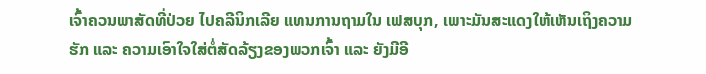ເຈົ້າຄວນພາສັດທີ່ປ່ວຍ ໄປຄລີນິກເລີຍ ແທນການຖາມໃນ ເຟສບຸກ, ເພາະມັນສະແດງໃຫ້ເຫັນເຖິງຄວາມຮັກ ແລະ ຄວາມເອົາໃຈໃສ່ຕໍ່ສັດລ້ຽງຂອງພວກເຈົ້າ ແລະ ຍັງມີອີ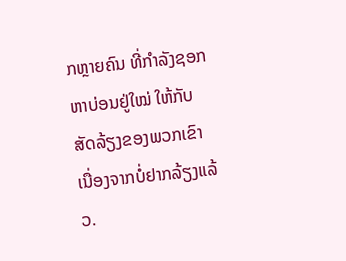ກຫຼາຍຄົນ ທີ່ກໍາລັງຊອກຫາບ່ອນຢູ່ໃໝ່ ໃຫ້ກັບສັດລ້ຽງຂອງພວກເຂົາ ເນື່ອງຈາກບໍ່ຢາກລ້ຽງແລ້ວ.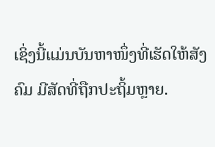ເຊິ່ງນີ້ແມ່ນບັນຫາໜຶ່ງທີ່ເຮັດໃຫ້ສັງຄົມ ມີສັດທີ່ຖືກປະຖິ້ມຫຼາຍ.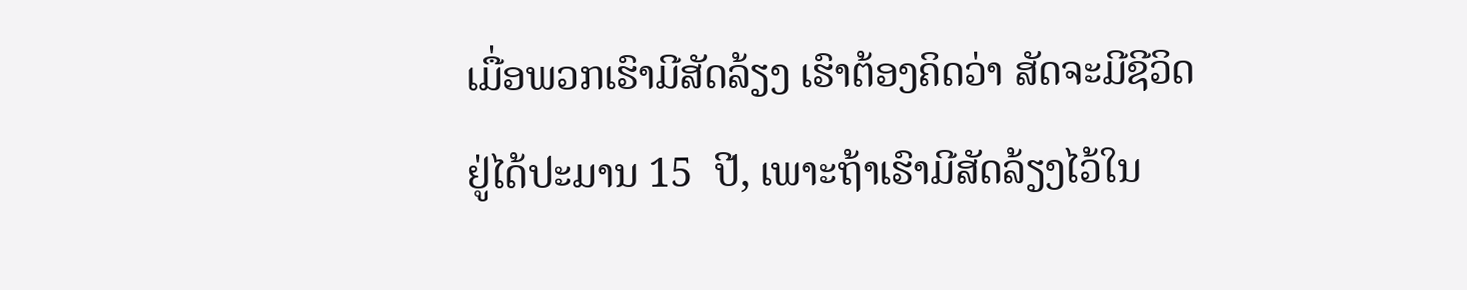ເມື່ອພວກເຮົາມີສັດລ້ຽງ ເຮົາຕ້ອງຄິດວ່າ ສັດຈະມີຊີວິດຢູ່ໄດ້ປະມານ 15  ປີ, ເພາະຖ້າເຮົາມີສັດລ້ຽງໄວ້ໃນ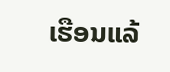ເຮືອນແລ້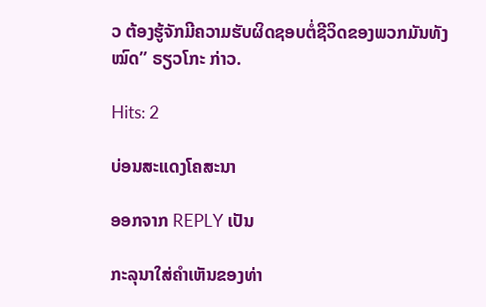ວ ຕ້ອງຮູ້ຈັກມີຄວາມຮັບຜິດຊອບຕໍ່ຊີວິດຂອງພວກມັນທັງໝົດ” ຣຽວໂກະ ກ່າວ.

Hits: 2

ບ່ອນສະແດງໂຄສະນາ

ອອກຈາກ REPLY ເປັນ

ກະລຸນາໃສ່ຄໍາເຫັນຂອງທ່າ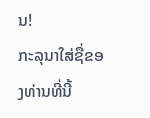ນ!
ກະລຸນາໃສ່ຊື່ຂອງທ່ານທີ່ນີ້